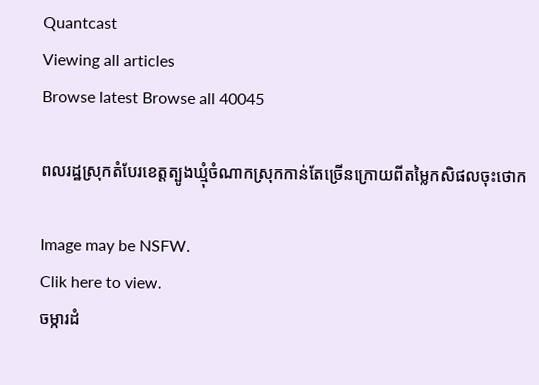Quantcast
Viewing all articles
Browse latest Browse all 40045

ពលរដ្ឋស្រុកតំបែរខេត្តត្បូងឃ្មុំចំណាកស្រុកកាន់តែច្រើនក្រោយពីតម្លៃកសិផលចុះថោក

Image may be NSFW.
Clik here to view.
ចម្ការដំ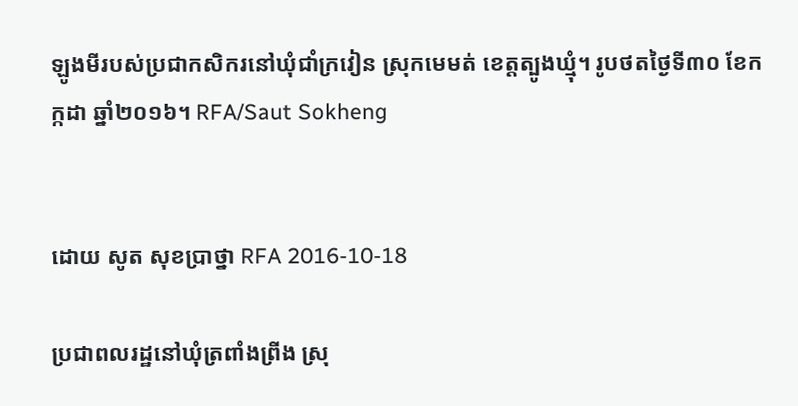ឡូងមីរបស់ប្រជាកសិករនៅឃុំជាំក្រវៀន ស្រុកមេមត់ ខេត្តត្បូងឃ្មុំ។ រូបថតថ្ងៃទី៣០ ខែកក្កដា ឆ្នាំ២០១៦។ RFA/Saut Sokheng


ដោយ សូត សុខប្រាថ្នា RFA 2016-10-18

ប្រជាពលរដ្ឋនៅឃុំត្រពាំងព្រីង ស្រុ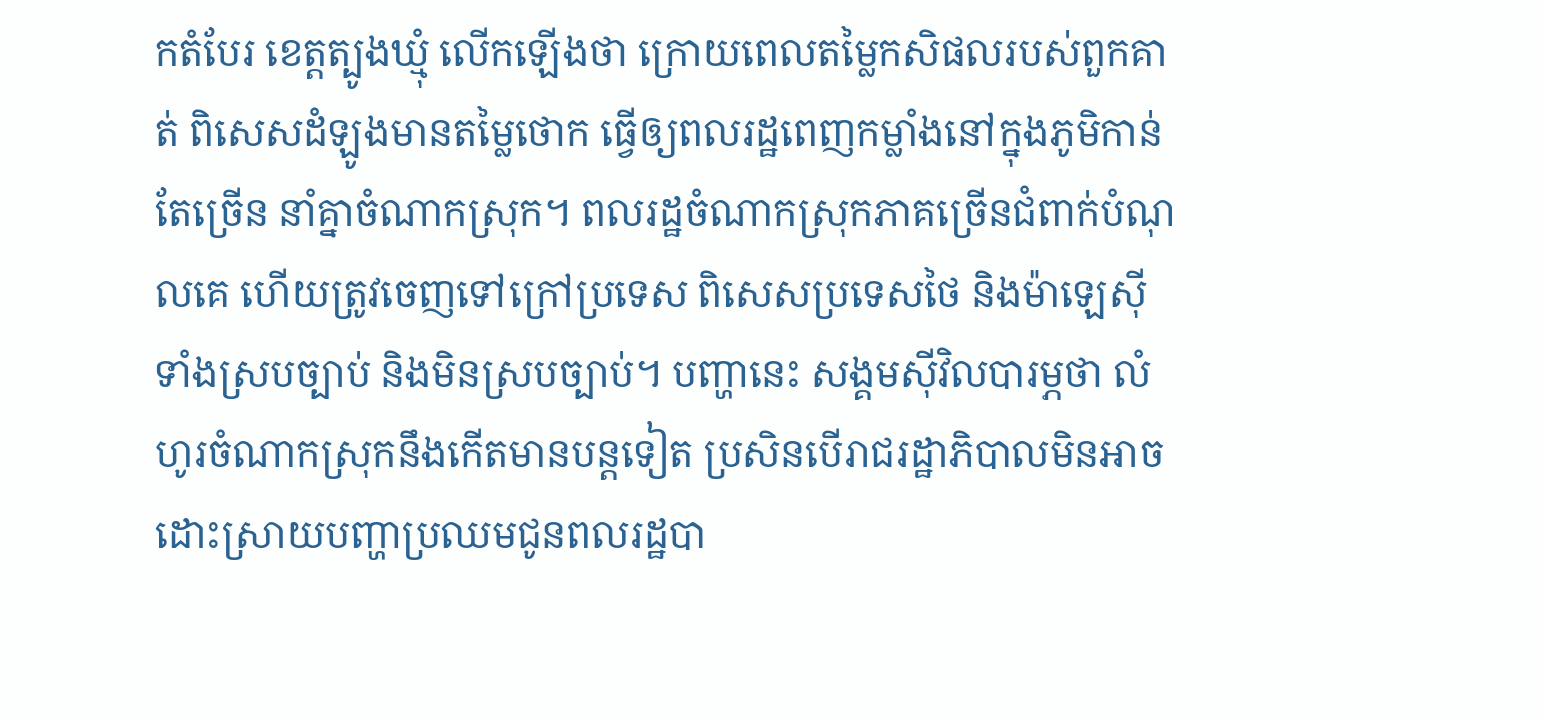កតំបែរ ខេត្តត្បូងឃ្មុំ លើកឡើងថា ក្រោយពេលតម្លៃកសិផលរបស់ពួកគាត់ ពិសេសដំឡូងមានតម្លៃថោក ធ្វើឲ្យពលរដ្ឋពេញកម្លាំងនៅក្នុងភូមិកាន់តែច្រើន នាំគ្នាចំណាកស្រុក។ ពលរដ្ឋចំណាកស្រុកភាគច្រើនជំពាក់បំណុលគេ ហើយត្រូវចេញទៅក្រៅប្រទេស ពិសេសប្រទេសថៃ និងម៉ាឡេស៊ី ទាំងស្របច្បាប់ និងមិនស្របច្បាប់។ បញ្ហានេះ សង្គមស៊ីវិលបារម្ភថា លំហូរចំណាកស្រុកនឹងកើតមានបន្តទៀត ប្រសិនបើរាជរដ្ឋាភិបាលមិនអាចដោះស្រាយបញ្ហាប្រឈមជូនពលរដ្ឋបា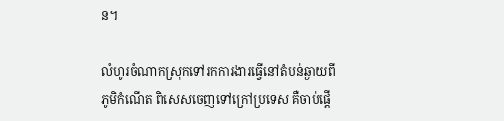ន។

លំហូរចំណាកស្រុកទៅរកការងារធ្វើនៅតំបន់ឆ្ងាយពីភូមិកំណើត ពិសេសចេញទៅក្រៅប្រទេស គឺចាប់ផ្ដើ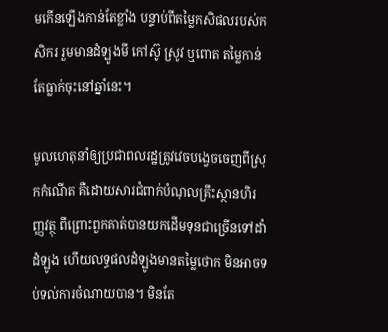មកើនឡើងកាន់តែខ្លាំង បន្ទាប់ពីតម្លៃកសិផលរបស់កសិករ រួមមានដំឡូងមី កៅស៊ូ ស្រូវ ឬពោត តម្លៃកាន់តែធ្លាក់ចុះនៅឆ្នាំនេះ។

មូលហេតុនាំឲ្យប្រជាពលរដ្ឋត្រូវវេចបង្វេចចេញពីស្រុកកំណើត គឺដោយសារជំពាក់បំណុលគ្រឹះស្ថានហិរញ្ញវត្ថុ ពីព្រោះពួកគាត់បានយកដើមទុនជាច្រើនទៅដាំដំឡូង ហើយលទ្ធផលដំឡូងមានតម្លៃថោក មិនអាចទប់ទល់ការចំណាយបាន។ មិនតែ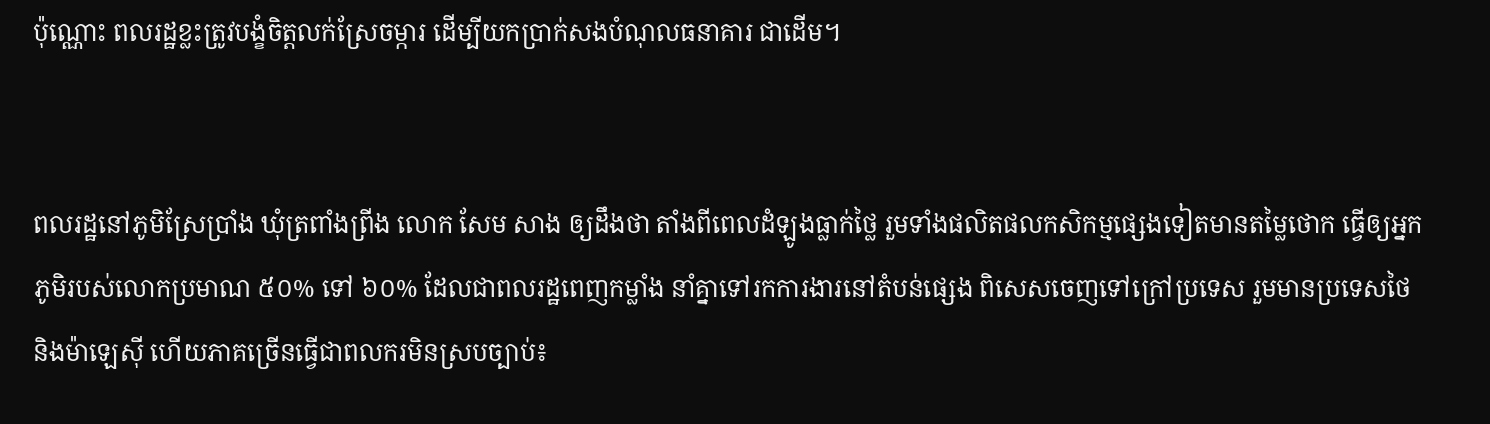ប៉ុណ្ណោះ ពលរដ្ឋខ្លះត្រូវបង្ខំចិត្តលក់ស្រែចម្ការ ដើម្បីយកប្រាក់សងបំណុលធនាគារ ជាដើម។


ពលរដ្ឋនៅភូមិស្រែប្រាំង ឃុំត្រពាំងព្រីង លោក សែម សាង ឲ្យដឹងថា តាំងពីពេលដំឡូងធ្លាក់ថ្លៃ រួមទាំងផលិតផលកសិកម្មផ្សេងទៀតមានតម្លៃថោក ធ្វើឲ្យអ្នកភូមិរបស់លោកប្រមាណ ៥០% ទៅ ៦០% ដែលជាពលរដ្ឋពេញកម្លាំង នាំគ្នាទៅរកការងារនៅតំបន់ផ្សេង ពិសេសចេញទៅក្រៅប្រទេស រួមមានប្រទេសថៃ និងម៉ាឡេស៊ី ហើយភាគច្រើនធ្វើជាពលករមិនស្របច្បាប់៖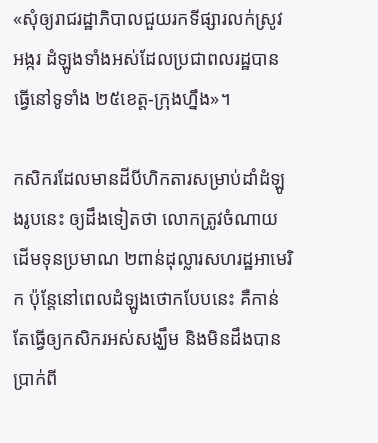«សុំឲ្យរាជរដ្ឋាភិបាលជួយរកទីផ្សារលក់ស្រូវ អង្ករ ដំឡូងទាំងអស់ដែលប្រជាពលរដ្ឋបានធ្វើនៅទូទាំង ២៥ខេត្ត-ក្រុងហ្នឹង»។

កសិករដែលមានដីបីហិកតារសម្រាប់ដាំដំឡូងរូបនេះ ឲ្យដឹងទៀតថា លោកត្រូវចំណាយដើមទុនប្រមាណ ២ពាន់ដុល្លារសហរដ្ឋអាមេរិក ប៉ុន្តែនៅពេលដំឡូងថោកបែបនេះ គឺកាន់តែធ្វើឲ្យកសិករអស់សង្ឃឹម និងមិនដឹងបានប្រាក់ពី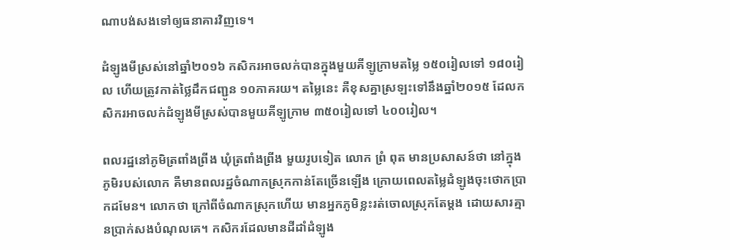ណាបង់សងទៅឲ្យធនាគារវិញទេ។

ដំឡូងមីស្រស់នៅឆ្នាំ២០១៦ កសិករអាចលក់បានក្នុងមួយគីឡូក្រាមតម្លៃ ១៥០រៀលទៅ ១៨០រៀល ហើយត្រូវកាត់ថ្លៃដឹកជញ្ជូន ១០ភាគរយ។ តម្លៃនេះ គឺខុសគ្នាស្រឡះទៅនឹងឆ្នាំ២០១៥ ដែលកសិករអាចលក់ដំឡូងមីស្រស់បានមួយគីឡូក្រាម ៣៥០រៀលទៅ ៤០០រៀល។

ពលរដ្ឋនៅភូមិត្រពាំងព្រីង ឃុំត្រពាំងព្រីង មួយរូបទៀត លោក ព្រំ ពុត មានប្រសាសន៍ថា នៅក្នុងភូមិរបស់លោក គឺមានពលរដ្ឋចំណាកស្រុកកាន់តែច្រើនឡើង ក្រោយពេលតម្លៃដំឡូងចុះថោកប្រាកដមែន។ លោកថា ក្រៅពីចំណាកស្រុកហើយ មានអ្នកភូមិខ្លះរត់ចោលស្រុកតែម្តង ដោយសារគ្មានប្រាក់សងបំណុលគេ។ កសិករដែលមានដីដាំដំឡូង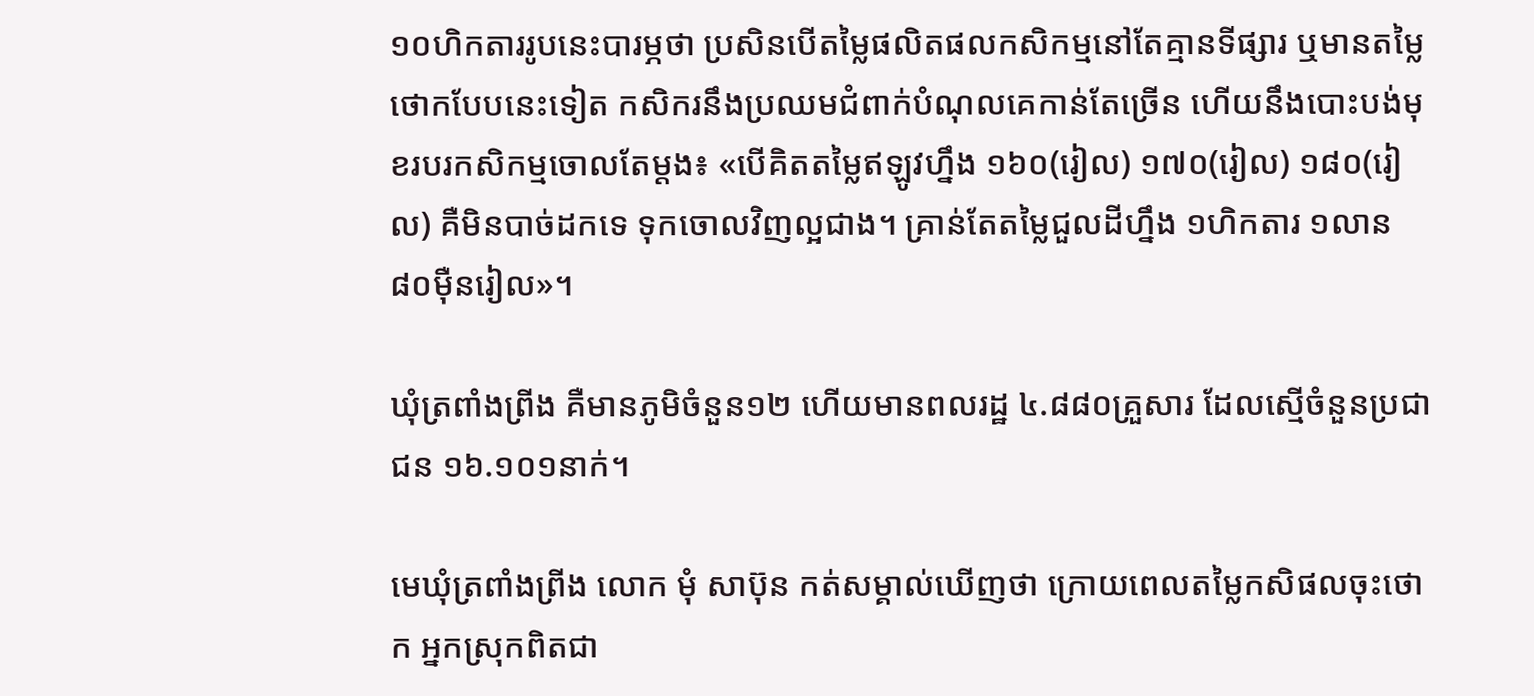១០ហិកតាររូបនេះបារម្ភថា ប្រសិនបើតម្លៃផលិតផលកសិកម្មនៅតែគ្មានទីផ្សារ ឬមានតម្លៃថោកបែបនេះទៀត កសិករនឹងប្រឈមជំពាក់បំណុលគេកាន់តែច្រើន ហើយនឹងបោះបង់មុខរបរកសិកម្មចោលតែម្តង៖ «បើគិតតម្លៃឥឡូវហ្នឹង ១៦០(រៀល) ១៧០(រៀល) ១៨០(រៀល) គឺមិនបាច់ដកទេ ទុកចោលវិញល្អជាង។ គ្រាន់តែតម្លៃជួលដីហ្នឹង ១ហិកតារ ១លាន ៨០ម៉ឺនរៀល»។

ឃុំត្រពាំងព្រីង គឺមានភូមិចំនួន១២ ហើយមានពលរដ្ឋ ៤.៨៨០គ្រួសារ ដែលស្មើចំនួនប្រជាជន ១៦.១០១នាក់។

មេឃុំត្រពាំងព្រីង លោក មុំ សាប៊ុន កត់សម្គាល់ឃើញថា ក្រោយពេលតម្លៃកសិផលចុះថោក អ្នកស្រុកពិតជា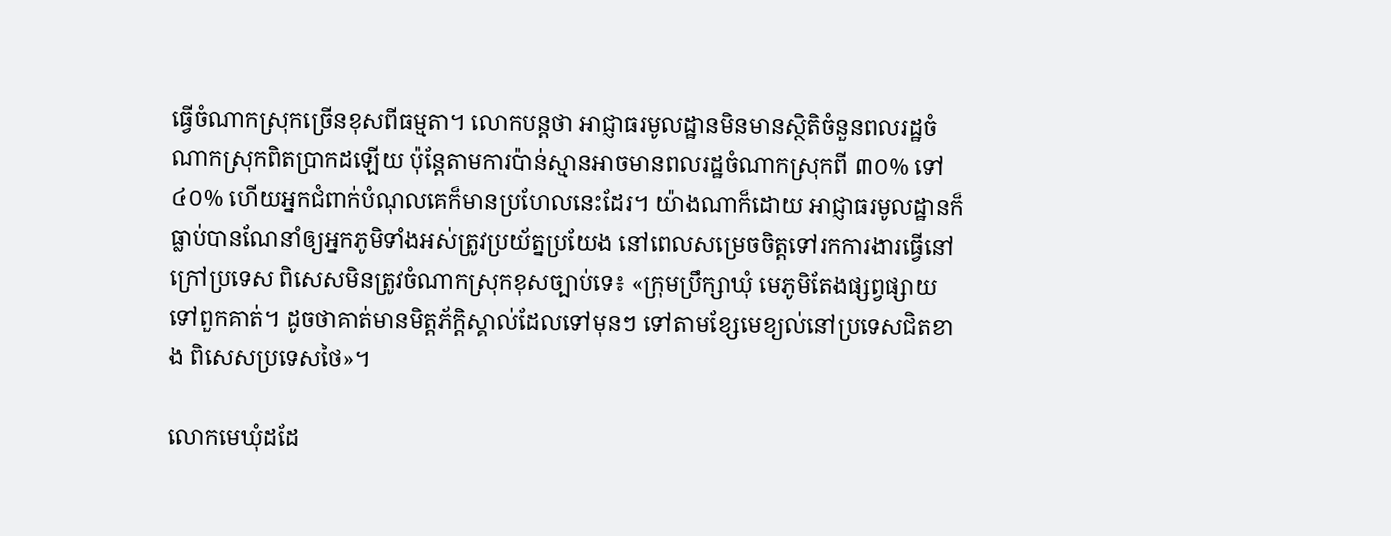ធ្វើចំណាកស្រុកច្រើនខុសពីធម្មតា។ លោកបន្តថា អាជ្ញាធរមូលដ្ឋានមិនមានស្ថិតិចំនួនពលរដ្ឋចំណាកស្រុកពិតប្រាកដឡើយ ប៉ុន្តែតាមការប៉ាន់ស្មានអាចមានពលរដ្ឋចំណាកស្រុកពី ៣០% ទៅ ៤០% ហើយអ្នកជំពាក់បំណុលគេក៏មានប្រហែលនេះដែរ។ យ៉ាងណាក៏ដោយ អាជ្ញាធរមូលដ្ឋានក៏ធ្លាប់បានណែនាំឲ្យអ្នកភូមិទាំងអស់ត្រូវប្រយ័ត្នប្រយែង នៅពេលសម្រេចចិត្តទៅរកការងារធ្វើនៅក្រៅប្រទេស ពិសេសមិនត្រូវចំណាកស្រុកខុសច្បាប់ទេ៖ «ក្រុមប្រឹក្សាឃុំ មេភូមិតែងផ្សព្វផ្សាយទៅពួកគាត់។ ដូចថាគាត់មានមិត្តភ័ក្ដិស្គាល់ដែលទៅមុនៗ ទៅតាមខ្សែមេខ្យល់នៅប្រទេសជិតខាង ពិសេសប្រទេសថៃ»។

លោកមេឃុំដដែ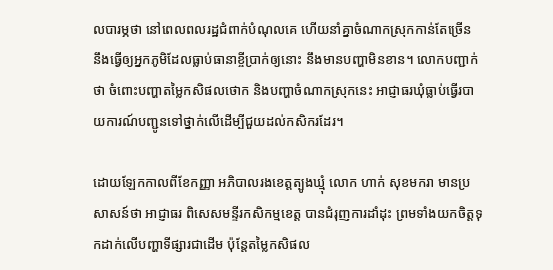លបារម្ភថា នៅពេលពលរដ្ឋជំពាក់បំណុលគេ ហើយនាំគ្នាចំណាកស្រុកកាន់តែច្រើន នឹងធ្វើឲ្យអ្នកភូមិដែលធ្លាប់ធានាខ្ចីប្រាក់ឲ្យនោះ នឹងមានបញ្ហាមិនខាន។ លោកបញ្ជាក់ថា ចំពោះបញ្ហាតម្លៃកសិផលថោក និងបញ្ហាចំណាកស្រុកនេះ អាជ្ញាធរឃុំធ្លាប់ធ្វើរបាយការណ៍បញ្ជូនទៅថ្នាក់លើដើម្បីជួយដល់កសិករដែរ។

ដោយឡែកកាលពីខែកញ្ញា អភិបាលរងខេត្តត្បូងឃ្មុំ លោក ហាក់ សុខមករា មានប្រសាសន៍ថា អាជ្ញាធរ ពិសេសមន្ទីរកសិកម្មខេត្ត បានជំរុញការដាំដុះ ព្រមទាំងយកចិត្តទុកដាក់លើបញ្ហាទីផ្សារជាដើម ប៉ុន្តែតម្លៃកសិផល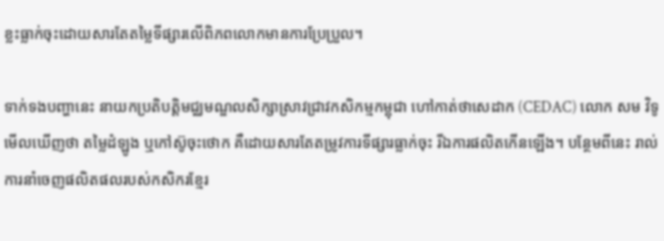ខ្លះធ្លាក់ចុះដោយសារតែតម្លៃទីផ្សារលើពិភពលោកមានការប្រែប្រួល។

ទាក់ទងបញ្ហានេះ នាយកប្រតិបត្តិមជ្ឈមណ្ឌលសិក្សាស្រាវជ្រាវកសិកម្មកម្ពុជា ហៅកាត់ថាសេដាក (CEDAC) លោក សម វិទូ មើលឃើញថា តម្លៃដំឡូង ឬកៅស៊ូចុះថោក គឺដោយសារតែតម្រូវការទីផ្សារធ្លាក់ចុះ រីឯការផលិតកើនឡើង។ បន្ថែមពីនេះ រាល់ការនាំចេញផលិតផលរបស់កសិករខ្មែរ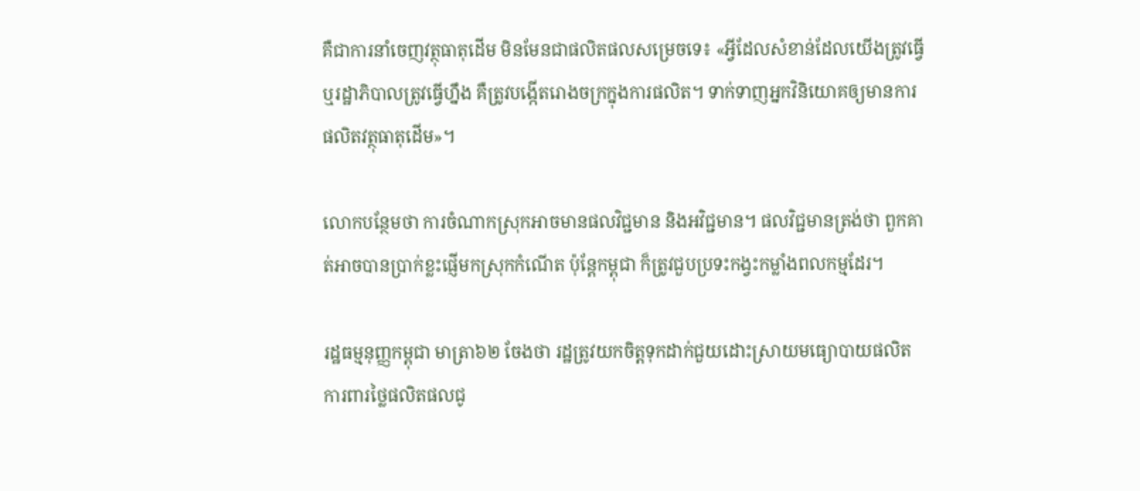គឺជាការនាំចេញវត្ថុធាតុដើម មិនមែនជាផលិតផលសម្រេចទេ៖ «អ្វីដែលសំខាន់ដែលយើងត្រូវធ្វើ ឬរដ្ឋាភិបាលត្រូវធ្វើហ្នឹង គឺត្រូវបង្កើតរោងចក្រក្នុងការផលិត។ ទាក់ទាញអ្នកវិនិយោគឲ្យមានការផលិតវត្ថុធាតុដើម»។

លោកបន្ថែមថា ការចំណាកស្រុកអាចមានផលវិជ្ជមាន និងអវិជ្ជមាន។ ផលវិជ្ជមានត្រង់ថា ពួកគាត់អាចបានប្រាក់ខ្លះផ្ញើមកស្រុកកំណើត ប៉ុន្តែកម្ពុជា ក៏ត្រូវជួបប្រទះកង្វះកម្លាំងពលកម្មដែរ។

រដ្ឋធម្មនុញ្ញកម្ពុជា មាត្រា៦២ ចែងថា រដ្ឋត្រូវយកចិត្តទុកដាក់ជួយដោះស្រាយមធ្យោបាយផលិត ការពារថ្លៃផលិតផលជូ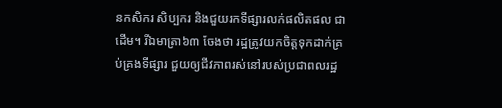នកសិករ សិប្បករ និងជួយរកទីផ្សារលក់ផលិតផល ជាដើម។ រីឯមាត្រា៦៣ ចែងថា រដ្ឋត្រូវយកចិត្តទុកដាក់គ្រប់គ្រងទីផ្សារ ជួយឲ្យជីវភាពរស់នៅរបស់ប្រជាពលរដ្ឋ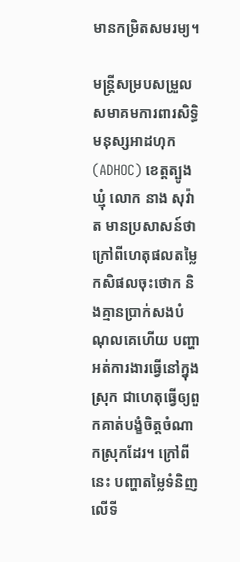មានកម្រិតសមរម្យ។

មន្ត្រីសម្របសម្រួលសមាគមការពារសិទ្ធិមនុស្សអាដហុក (ADHOC) ខេត្តត្បូងឃ្មុំ លោក នាង សុវ៉ាត មានប្រសាសន៍ថា ក្រៅពីហេតុផលតម្លៃកសិផលចុះថោក និងគ្មានប្រាក់សងបំណុលគេហើយ បញ្ហាអត់ការងារធ្វើនៅក្នុងស្រុក ជាហេតុធ្វើឲ្យពួកគាត់បង្ខំចិត្តចំណាកស្រុកដែរ។ ក្រៅពីនេះ បញ្ហាតម្លៃទំនិញលើទី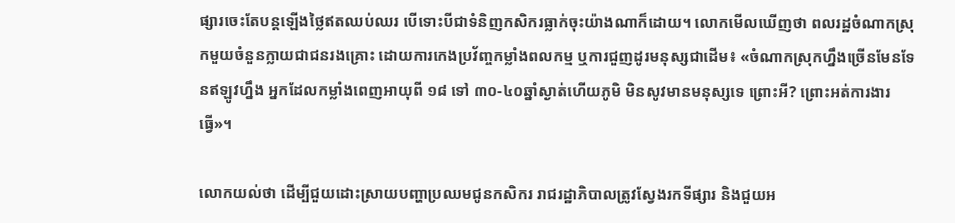ផ្សារចេះតែបន្តឡើងថ្លៃឥតឈប់ឈរ បើទោះបីជាទំនិញកសិករធ្លាក់ចុះយ៉ាងណាក៏ដោយ។ លោកមើលឃើញថា ពលរដ្ឋចំណាកស្រុកមួយចំនួនក្លាយជាជនរងគ្រោះ ដោយការកេងប្រវ័ញ្ចកម្លាំងពលកម្ម ឬការជួញដូរមនុស្សជាដើម៖ «ចំណាកស្រុកហ្នឹងច្រើនមែនទែនឥឡូវហ្នឹង អ្នកដែលកម្លាំងពេញអាយុពី ១៨ ទៅ ៣០-៤០ឆ្នាំស្ងាត់ហើយភូមិ មិនសូវមានមនុស្សទេ ព្រោះអី? ព្រោះអត់ការងារធ្វើ»។

លោកយល់ថា ដើម្បីជួយដោះស្រាយបញ្ហាប្រឈមជូនកសិករ រាជរដ្ឋាភិបាលត្រូវស្វែងរកទីផ្សារ និងជួយអ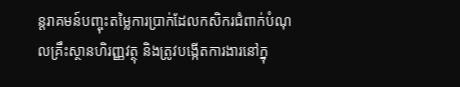ន្តរាគមន៍បញ្ចុះតម្លៃការប្រាក់ដែលកសិករជំពាក់បំណុលគ្រឹះស្ថានហិរញ្ញវត្ថុ និងត្រូវបង្កើតការងារនៅក្នុ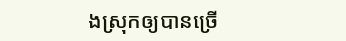ងស្រុកឲ្យបានច្រើ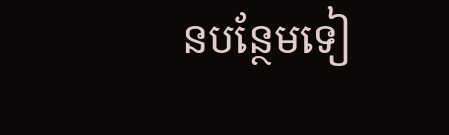នបន្ថែមទៀ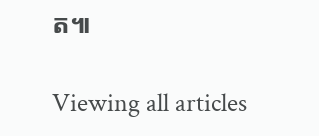ត៕

Viewing all articles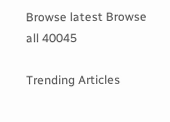Browse latest Browse all 40045

Trending Articles